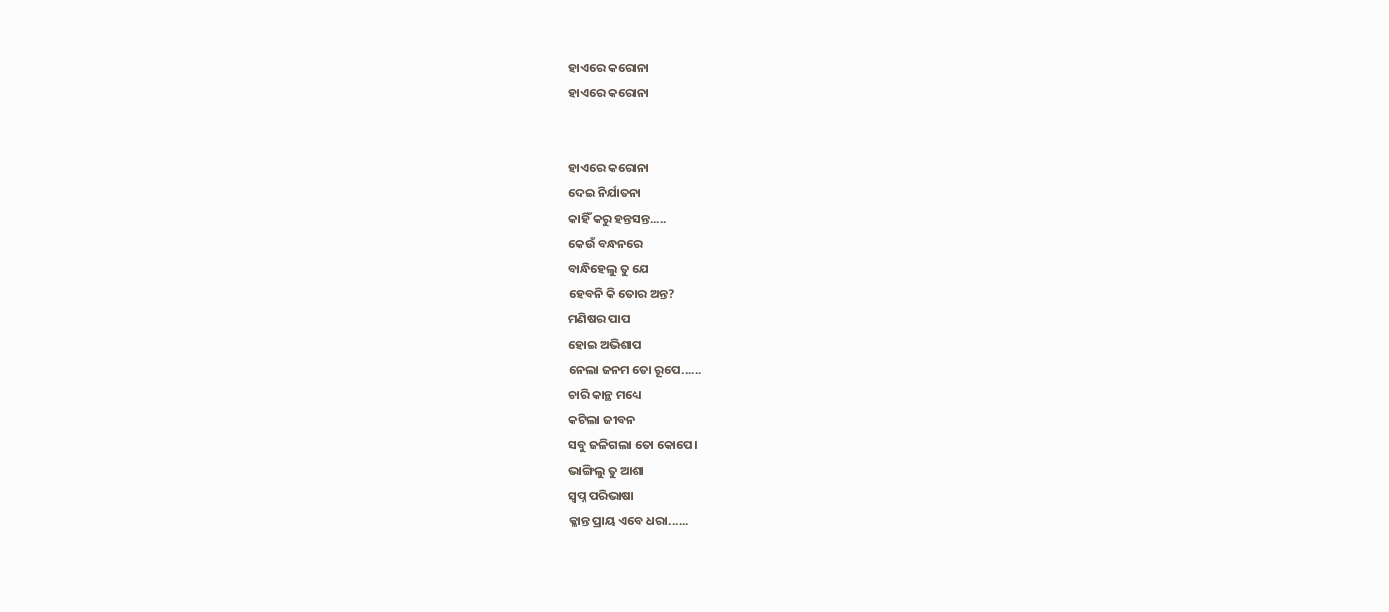ହାଏରେ କରୋନା
ହାଏରେ କରୋନା


ହାଏରେ କରୋନା
ଦେଇ ନିର୍ଯାତନା
କାହିଁ କରୁ ହନ୍ତସନ୍ତ.....
କେଉଁ ବନ୍ଧନରେ
ବାନ୍ଧିହେଲୁ ତୁ ଯେ
ହେବନି କି ତୋର ଅନ୍ତ?
ମଣିଷର ପାପ
ହୋଇ ଅଭିଶାପ
ନେଲା ଜନମ ତୋ ରୂପେ......
ଚାରି କାନ୍ଥ ମଧ୍ୟେ
କଟିଲା ଜୀବନ
ସବୁ ଜଳିଗଲା ତୋ କୋପେ।
ଭାଙ୍ଗିଲୁ ତୁ ଆଶା
ସ୍ବପ୍ନ ପରିଭାଷା
କ୍ଳାନ୍ତ ପ୍ରାୟ ଏବେ ଧରା......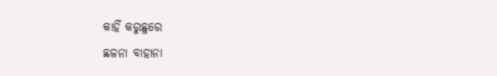କାହିଁ କରୁଛୁରେ
ଛଳନା ବାହାନା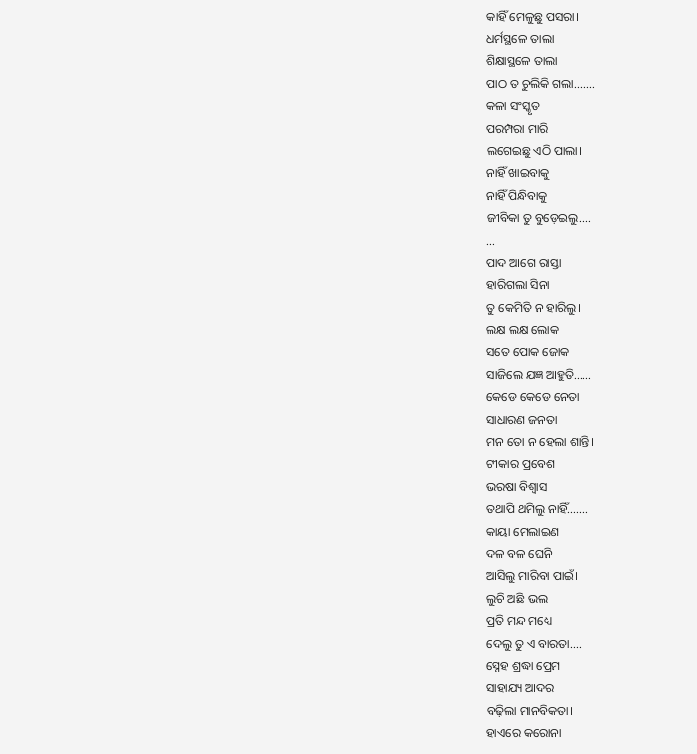କାହିଁ ମେଳୁଛୁ ପସରା।
ଧର୍ମସ୍ଥଳେ ତାଲା
ଶିକ୍ଷାସ୍ଥଳେ ତାଲା
ପାଠ ତ ଚୁଲିକି ଗଲା.......
କଳା ସଂସ୍କୃତ
ପରମ୍ପରା ମାରି
ଲଗେଇଛୁ ଏଠି ପାଲା।
ନାହିଁ ଖାଇବାକୁ
ନାହିଁ ପିନ୍ଧିବାକୁ
ଜୀବିକା ତୁ ବୁଡ଼େଇଲୁ....
...
ପାଦ ଆଗେ ରାସ୍ତା
ହାରିଗଲା ସିନା
ତୁ କେମିତି ନ ହାରିଲୁ।
ଲକ୍ଷ ଲକ୍ଷ ଲୋକ
ସତେ ପୋକ ଜୋକ
ସାଜିଲେ ଯଜ୍ଞ ଆହୁତି......
କେଡେ କେଡେ ନେତା
ସାଧାରଣ ଜନତା
ମନ ତୋ ନ ହେଲା ଶାନ୍ତି।
ଟୀକାର ପ୍ରବେଶ
ଭରଷା ବିଶ୍ୱାସ
ତଥାପି ଥମିଲୁ ନାହିଁ.......
କାୟା ମେଲାଇଣ
ଦଳ ବଳ ଘେନି
ଆସିଲୁ ମାରିବା ପାଇଁ।
ଲୁଚି ଅଛି ଭଲ
ପ୍ରତି ମନ୍ଦ ମଧ୍ୟେ
ଦେଲୁ ତୁ ଏ ବାରତା....
ସ୍ନେହ ଶ୍ରଦ୍ଧା ପ୍ରେମ
ସାହାଯ୍ୟ ଆଦର
ବଢ଼ିଲା ମାନବିକତା।
ହାଏରେ କରୋନା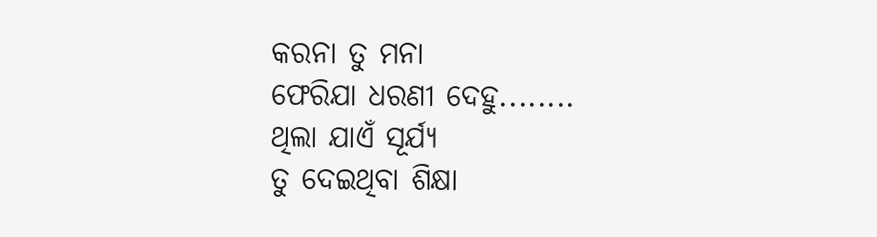କରନା ତୁ ମନା
ଫେରିଯା ଧରଣୀ ଦେହୁ........
ଥିଲା ଯାଏଁ ସୂର୍ଯ୍ୟ
ତୁ ଦେଇଥିବା ଶିକ୍ଷା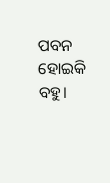ପବନ ହୋଇକି ବହୁ।